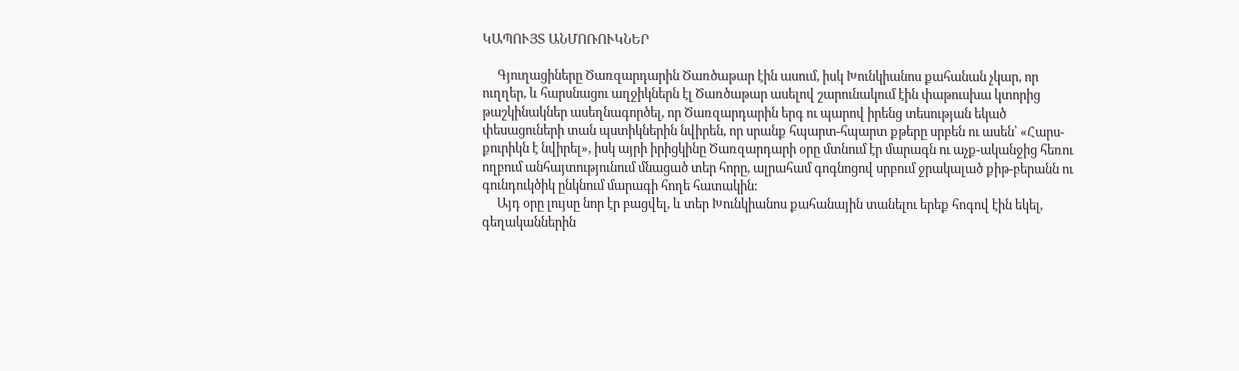ԿԱՊՈՒՅՏ ԱՆՄՈՌՈՒԿՆԵՐ

     Գյուղացիները Ծառզարդարին Ծառծաթար էին ասում, իսկ Խունկիանոս քահանան չկար, որ ուղղեր, և հարսնացու աղջիկներն էլ Ծառծաթար ասելով շարունակում էին փաթուսխա կտորից թաշկինակներ ասեղնագործել, որ Ծառզարդարին երգ ու պարով իրենց տեսության եկած փեսացուների տան պստիկներին նվիրեն, որ սրանք հպարտ-հպարտ քթերը սրբեն ու ասեն՝ «Հարս-քուրիկն է նվիրել», իսկ այրի իրիցկինը Ծառզարդարի օրը մտնում էր մարագն ու աչք-ականջից հեռու ողբում անհայտությունում մնացած տեր հորը, ալրահամ գոգնոցով սրբում ջրակալած քիթ-բերանն ու գունդուկծիկ ընկնում մարագի հողե հատակին:
     Այդ օրը լույսը նոր էր բացվել, և տեր Խունկիանոս քահանային տանելու երեք հոգով էին եկել, գեղականներին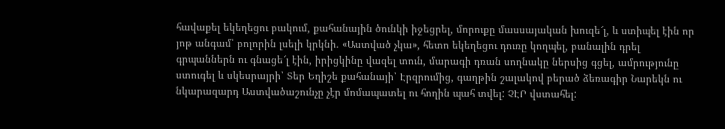հավաքել եկեղեցու բակում, քահանային ծունկի իջեցրել, մորուքը մասսայական խուզե՜լ, և ստիպել էին որ յոթ անգամ՝ բոլորին լսելի կրկնի. «Աստված չկա», հետո եկեղեցու դուռը կողպել, բանալին դրել գրպաններն ու գնացե՜լ էին, իրիցկինը վազել տուն, մարագի դռան սողնակը ներսից գցել, ամրությունը ստուգել և սկեսրայրի՝ Տեր Եղիշե քահանայի՝ Էրզրումից, գաղթին շալակով բերած ձեռագիր Նարեկն ու նկարազարդ Աստվածաշունչը չէր մոմապատել ու հողին պահ տվել: ՉԷՐ վստահել: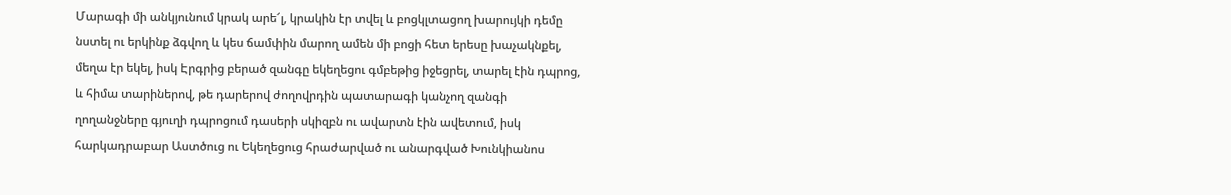Մարագի մի անկյունում կրակ արե՜լ, կրակին էր տվել և բոցկլտացող խարույկի դեմը նստել ու երկինք ձգվող և կես ճամփին մարող ամեն մի բոցի հետ երեսը խաչակնքել, մեղա էր եկել, իսկ Էրգրից բերած զանգը եկեղեցու գմբեթից իջեցրել, տարել էին դպրոց, և հիմա տարիներով, թե դարերով ժողովրդին պատարագի կանչող զանգի ղողանջները գյուղի դպրոցում դասերի սկիզբն ու ավարտն էին ավետում, իսկ հարկադրաբար Աստծուց ու Եկեղեցուց հրաժարված ու անարգված Խունկիանոս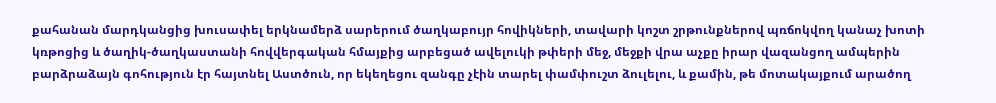քահանան մարդկանցից խուսափել երկնամերձ սարերում ծաղկաբույր հովիկների, տավարի կոշտ շրթունքներով պռճոկվող կանաչ խոտի կռթոցից և ծաղիկ-ծաղկաստանի հովվերգական հմայքից արբեցած ավելուկի թփերի մեջ, մեջքի վրա աչքը իրար վազանցող ամպերին բարձրաձայն գոհություն էր հայտնել Աստծուն, որ եկեղեցու զանգը չէին տարել փամփուշտ ձուլելու, և քամին, թե մոտակայքում արածող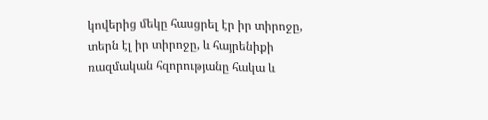կովերից մեկը հասցրել էր իր տիրոջը, տերն էլ իր տիրոջը, և հայրենիքի ռազմական հզորությանը հակա և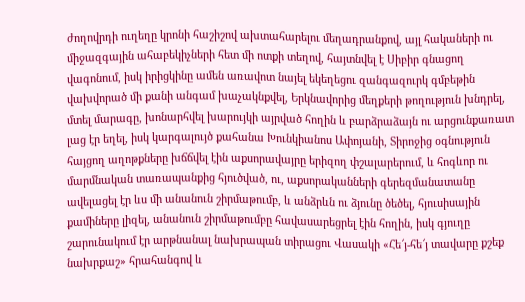ժողովրդի ուղեղը կրոնի հաշիշով ախտահարելու մեղադրանքով, այլ հակաների ու միջազգային ահաբեկիչների հետ մի ոտքի տեղով, հայտնվել է Սիբիր գնացող վագոնում, իսկ իրիցկինը ամեն առավոտ նայել եկեղեցու զանգազուրկ գմբեթին վախվորած մի քանի անգամ խաչակնքվել, Երկնավորից մեղքերի թողություն խնդրել, մտել մարագը, խոնարհվել խարույկի այրված հողին և բարձրաձայն ու արցունքառատ լաց էր եղել, իսկ կարգալույծ քահանա Խունկիանոս Ափոյանի, Տիրոջից օգնություն հայցող աղոթքները խճճվել էին աքսորավայրը երիզող փշալարերում, և հոգևոր ու մարմնական տառապանքից հյուծված, ու, աքսորականների գերեզմանատանը ավելացել էր ևս մի անանուն շիրմաթումբ, և անձրևն ու ձյունը ծեծել, հյուսիսային քամիները լիզել, անանուն շիրմաթումբը հավասարեցրել էին հողին, իսկ գյուղը շարունակում էր արթնանալ նախրապան տիրացու Վասակի «Հե՜յ-հե՜յ տավարը քշեք նախրքաշ» հրահանգով և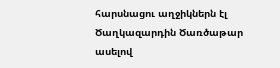հարսնացու աղջիկներն էլ Ծաղկազարդին Ծառծաթար ասելով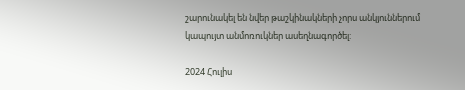շարունակել են նվեր թաշկինակների չորս անկյուններում կապույտ անմոռուկներ ասեղնագործել:

2024 Հուլիս